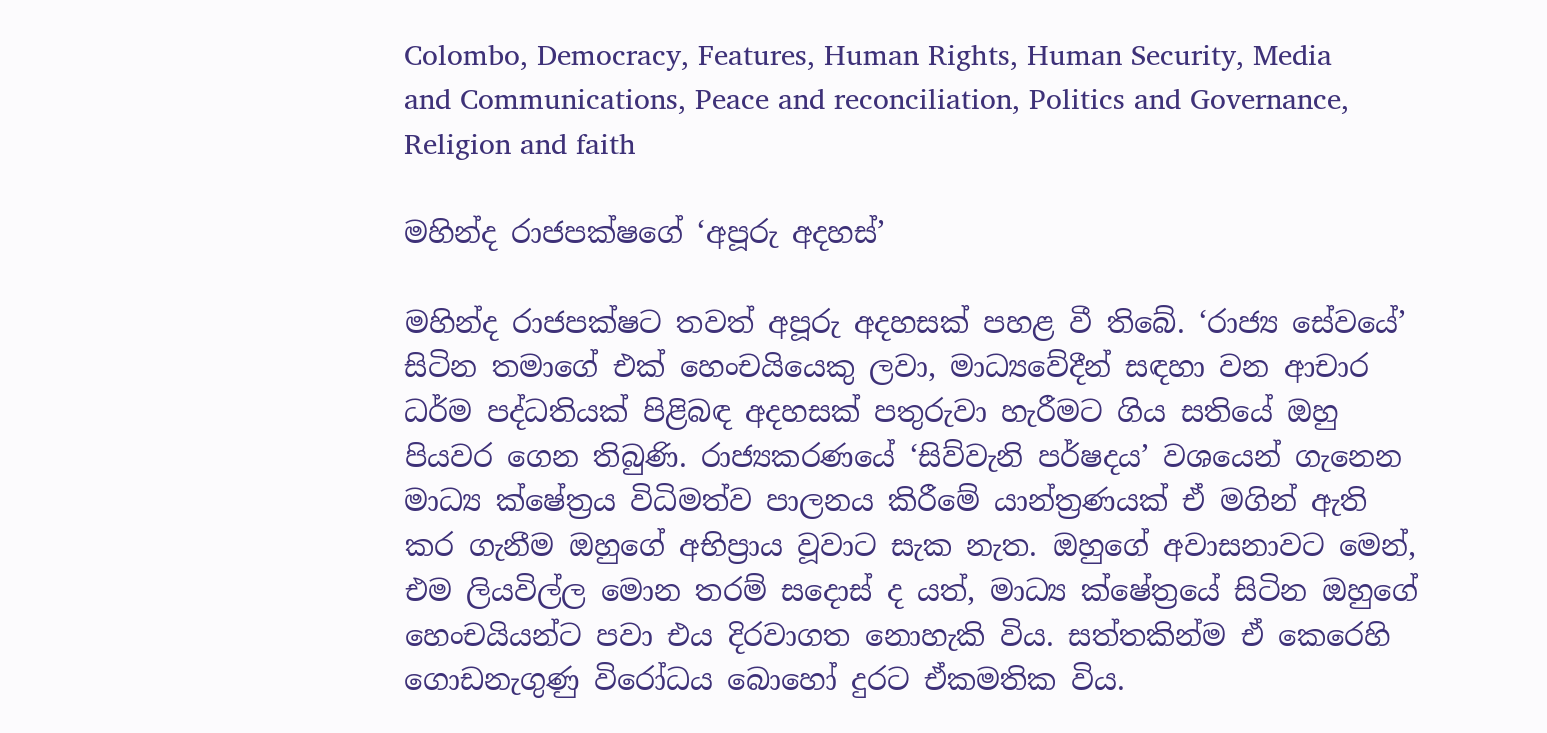Colombo, Democracy, Features, Human Rights, Human Security, Media and Communications, Peace and reconciliation, Politics and Governance, Religion and faith

මහින්ද රාජපක්ෂගේ ‘අපූරු අදහස්’

මහින්ද රාජපක්ෂට තවත් අපූරු අදහසක් පහළ වී තිබේ. ‘රාජ්‍ය සේවයේ’ සිටින තමාගේ එක් හෙංචයියෙකු ලවා, මාධ්‍යවේදීන් සඳහා වන ආචාර ධර්ම පද්ධතියක් පිළිබඳ අදහසක් පතුරුවා හැරීමට ගිය සතියේ ඔහු පියවර ගෙන තිබුණි. රාජ්‍යකරණයේ ‘සිව්වැනි පර්ෂදය’ වශයෙන් ගැනෙන මාධ්‍ය ක්ෂේත්‍රය විධිමත්ව පාලනය කිරීමේ යාන්ත්‍රණයක් ඒ මගින් ඇති කර ගැනීම ඔහුගේ අභිප්‍රාය වූවාට සැක නැත. ඔහුගේ අවාසනාවට මෙන්, එම ලියවිල්ල මොන තරම් සදොස් ද යත්, මාධ්‍ය ක්ෂේත්‍රයේ සිටින ඔහුගේ හෙංචයියන්ට පවා එය දිරවාගත නොහැකි විය. සත්තකින්ම ඒ කෙරෙහි ගොඩනැගුණු විරෝධය බොහෝ දුරට ඒකමතික විය.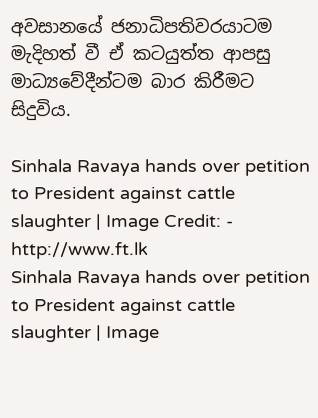අවසානයේ ජනාධිපතිවරයාටම මැදිහත් වී ඒ කටයුත්ත ආපසු මාධ්‍යවේදීන්ටම බාර කිරීමට සිදුවිය.

Sinhala Ravaya hands over petition to President against cattle slaughter | Image Credit: - http://www.ft.lk
Sinhala Ravaya hands over petition to President against cattle slaughter | Image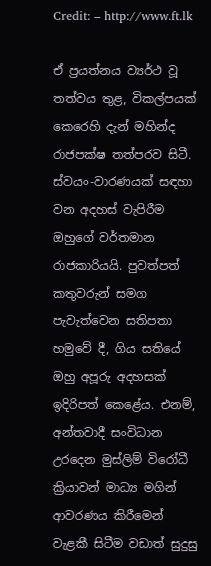Credit: – http://www.ft.lk

ඒ ප්‍රයත්නය ව්‍යර්ථ වූ තත්වය තුළ, විකල්පයක් කෙරෙහි දැන් මහින්ද රාජපක්ෂ තත්පරව සිටී. ස්වයං-වාරණයක් සඳහා වන අදහස් වැපිරීම ඔහුගේ වර්තමාන රාජකාරියයි. පුවත්පත් කතුවරුන් සමග පැවැත්වෙන සතිපතා හමුවේ දී, ගිය සතියේ ඔහු අපූරු අදහසක් ඉදිරිපත් කෙළේය. එනම්, අන්තවාදී සංවිධාන උරදෙන මුස්ලිම් විරෝධී ක්‍රියාවන් මාධ්‍ය මගින් ආවරණය කිරීමෙන් වැළකී සිටීම වඩාත් සුදුසු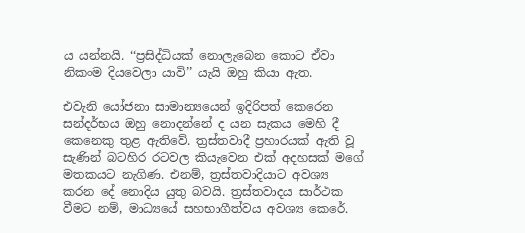ය යන්නයි. ‘‘ප්‍රසිද්ධියක් නොලැබෙන කොට ඒවා නිකංම දියවෙලා යාවි’’ යැයි ඔහු කියා ඇත.

එවැනි යෝජනා සාමාන්‍යයෙන් ඉදිරිපත් කෙරෙන සන්දර්භය ඔහු නොදන්නේ ද යන සැකය මෙහි දී කෙනෙකු තුළ ඇතිවේ. ත්‍රස්තවාදී ප්‍රහාරයක් ඇති වූ සැණින් බටහිර රටවල කියැවෙන එක් අදහසක් මගේ මතකයට නැගිණ. එනම්, ත්‍රස්තවාදියාට අවශ්‍ය කරන දේ නොදිය යුතු බවයි. ත්‍රස්තවාදය සාර්ථක වීමට නම්, මාධ්‍යයේ සහභාගීත්වය අවශ්‍ය කෙරේ.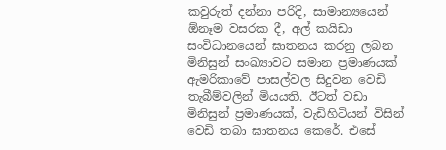කවුරුත් දන්නා පරිදි, සාමාන්‍යයෙන් ඕනෑම වසරක දී, අල් කයිඩා සංවිධානයෙන් ඝාතනය කරනු ලබන මිනිසුන් සංඛ්‍යාවට සමාන ප්‍රමාණයක් ඇමරිකාවේ පාසල්වල සිදුවන වෙඩි තැබීම්වලින් මියයති. ඊටත් වඩා මිනිසුන් ප්‍රමාණයක්, වැඩිහිටියන් විසින් වෙඩි තබා ඝාතනය කෙරේ. එසේ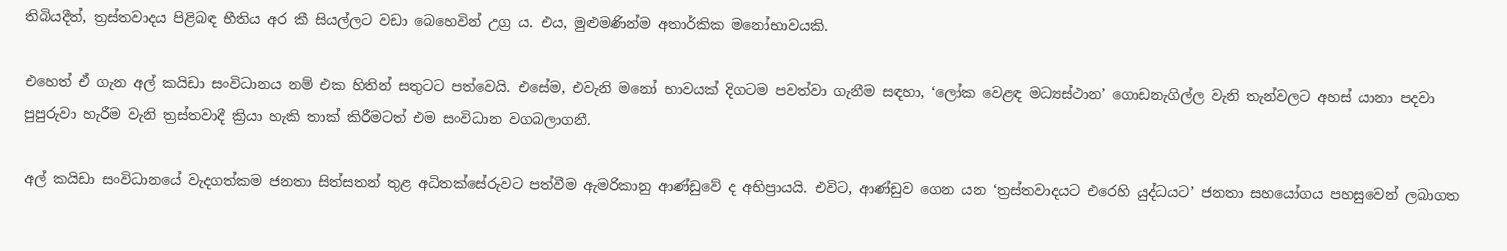තිබියදීත්, ත්‍රස්තවාදය පිළිබඳ භීතිය අර කී සියල්ලට වඩා බෙහෙවින් උග්‍ර ය. එය, මුළුමණින්ම අතාර්කික මනෝභාවයකි.

එහෙත් ඒ ගැන අල් කයිඩා සංවිධානය නම් එක හිතින් සතුටට පත්වෙයි. එසේම, එවැනි මනෝ භාවයක් දිගටම පවත්වා ගැනීම සඳහා, ‘ලෝක වෙළඳ මධ්‍යස්ථාන’ ගොඩනැගිල්ල වැනි තැන්වලට අහස් යානා පදවා පුපුරුවා හැරීම වැනි ත්‍රස්තවාදී ක්‍රියා හැකි තාක් කිරීමටත් එම සංවිධාන වගබලාගනී.

අල් කයිඩා සංවිධානයේ වැදගත්කම ජනතා සිත්සතන් තුළ අධිතක්සේරුවට පත්වීම ඇමරිකානු ආණ්ඩුවේ ද අභිප්‍රායයි. එවිට, ආණ්ඩුව ගෙන යන ‘ත්‍රස්තවාදයට එරෙහි යුද්ධයට’ ජනතා සහයෝගය පහසුවෙන් ලබාගත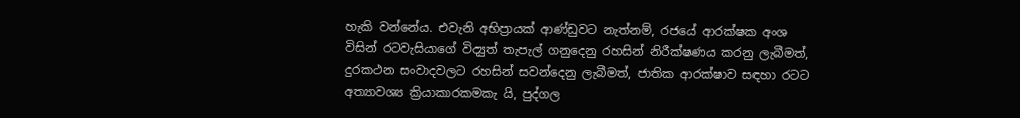හැකි වන්නේය. එවැනි අභිප්‍රායක් ආණ්ඩුවට නැත්නම්, රජයේ ආරක්ෂක අංශ විසින් රටවැසියාගේ විද්‍යුත් තැපැල් ගනුදෙනු රහසින් නිරීක්ෂණය කරනු ලැබීමත්, දුරකථන සංවාදවලට රහසින් සවන්දෙනු ලැබීමත්, ජාතික ආරක්ෂාව සඳහා රටට අත්‍යාවශ්‍ය ක්‍රියාකාරකමකැ යි, පුද්ගල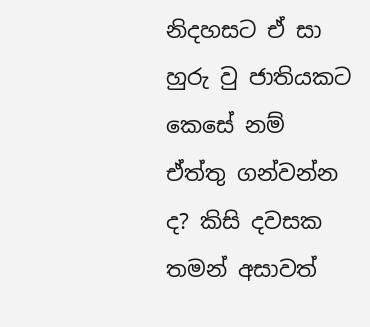නිදහසට ඒ සා හුරු වු ජාතියකට කෙසේ නම් ඒත්තු ගන්වන්න ද? කිසි දවසක තමන් අසාවත්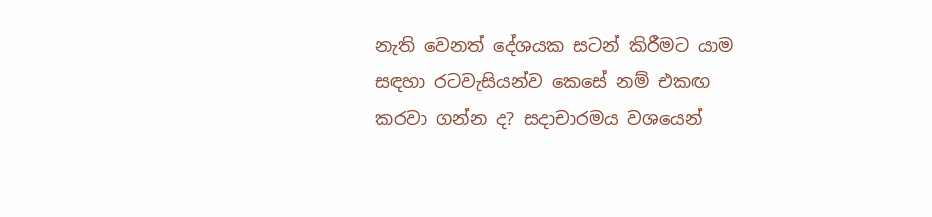නැති වෙනත් දේශයක සටන් කිරීමට යාම සඳහා රටවැසියන්ව කෙසේ නම් එකඟ කරවා ගන්න ද? සදාචාරමය වශයෙන්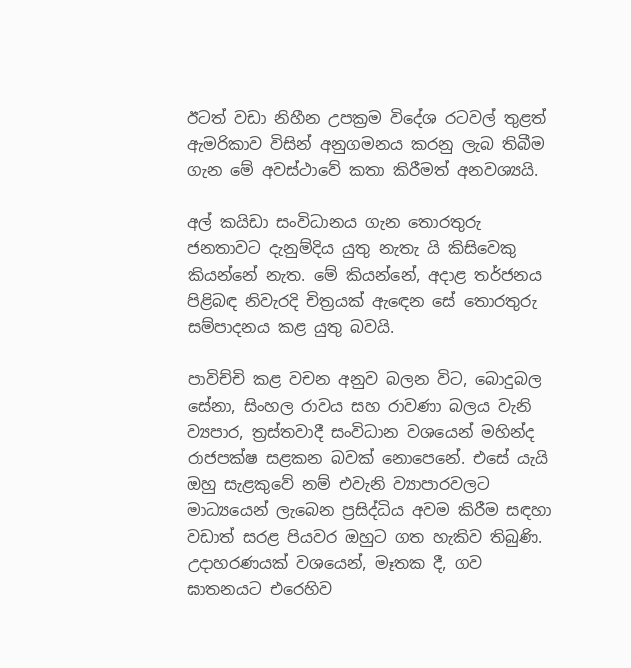ඊටත් වඩා නිහීන උපක්‍රම විදේශ රටවල් තුළත් ඇමරිකාව විසින් අනුගමනය කරනු ලැබ තිබීම ගැන මේ අවස්ථාවේ කතා කිරීමත් අනවශ්‍යයි.

අල් කයිඩා සංවිධානය ගැන තොරතුරු ජනතාවට දැනුම්දිය යුතු නැතැ යි කිසිවෙකු කියන්නේ නැත. මේ කියන්නේ, අදාළ තර්ජනය පිළිබඳ නිවැරදි චිත්‍රයක් ඇඳෙන සේ තොරතුරු සම්පාදනය කළ යුතු බවයි.

පාවිච්චි කළ වචන අනුව බලන විට, බොදුබල සේනා, සිංහල රාවය සහ රාවණා බලය වැනි ව්‍යපාර, ත්‍රස්තවාදී සංවිධාන වශයෙන් මහින්ද රාජපක්ෂ සළකන බවක් නොපෙනේ. එසේ යැයි ඔහු සැළකුවේ නම් එවැනි ව්‍යාපාරවලට මාධ්‍යයෙන් ලැබෙන ප්‍රසිද්ධිය අවම කිරීම සඳහා වඩාත් සරළ පියවර ඔහුට ගත හැකිව තිබුණි. උදාහරණයක් වශයෙන්, මෑතක දී, ගව ඝාතනයට එරෙහිව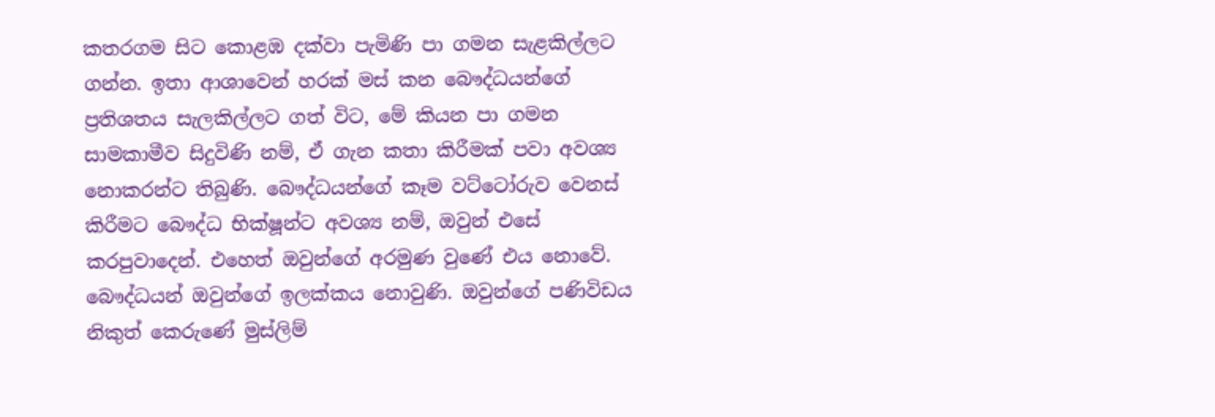කතරගම සිට කොළඹ දක්වා පැමිණි පා ගමන සැළකිල්ලට ගන්න. ඉතා ආශාවෙන් හරක් මස් කන බෞද්ධයන්ගේ ප්‍රතිශතය සැලකිල්ලට ගත් විට, මේ කියන පා ගමන සාමකාමීව සිදුවිණි නම්, ඒ ගැන කතා කිරීමක් පවා අවශ්‍ය නොකරන්ට තිබුණි. බෞද්ධයන්ගේ කෑම වට්ටෝරුව වෙනස් කිරීමට බෞද්ධ භික්ෂූන්ට අවශ්‍ය නම්, ඔවුන් එසේ කරපුවාදෙන්. එහෙත් ඔවුන්ගේ අරමුණ වුණේ එය නොවේ. බෞද්ධයන් ඔවුන්ගේ ඉලක්කය නොවුණි. ඔවුන්ගේ පණිවිඩය නිකුත් කෙරුණේ මුස්ලිම්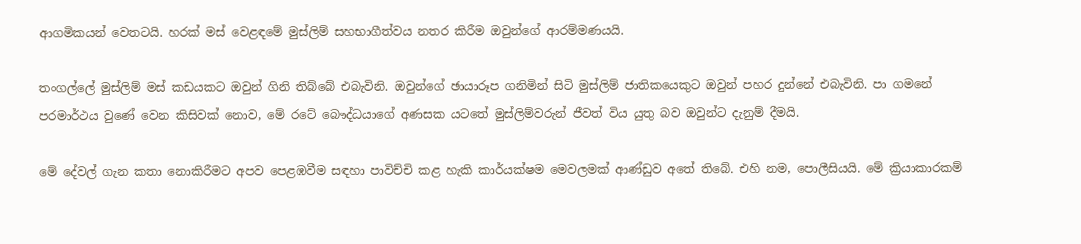ආගමිකයන් වෙතටයි. හරක් මස් වෙළඳමේ මුස්ලිම් සහභාගීත්වය නතර කිරීම ඔවුන්ගේ ආරම්මණයයි.

තංගල්ලේ මුස්ලිම් මස් කඩයකට ඔවුන් ගිනි තිබ්බේ එබැවිනි. ඔවුන්ගේ ඡායාරූප ගනිමින් සිටි මුස්ලිම් ජාතිකයෙකුට ඔවුන් පහර දුන්නේ එබැවිනි. පා ගමනේ පරමාර්ථය වුණේ වෙන කිසිවක් නොව, මේ රටේ බෞද්ධයාගේ අණසක යටතේ මුස්ලිම්වරුන් ජීවත් විය යුතු බව ඔවුන්ට දැනුම් දීමයි.

මේ දේවල් ගැන කතා නොකිරීමට අපව පෙළඹවීම සඳහා පාවිච්චි කළ හැකි කාර්යක්ෂම මෙවලමක් ආණ්ඩුව අතේ තිබේ. එහි නම, පොලීසියයි. මේ ක්‍රියාකාරකම්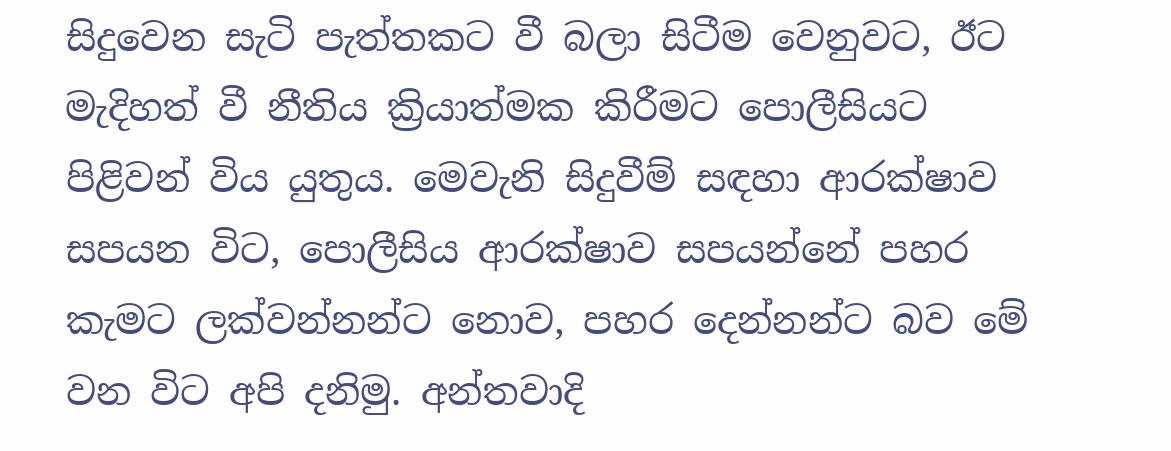සිදුවෙන සැටි පැත්තකට වී බලා සිටීම වෙනුවට, ඊට මැදිහත් වී නීතිය ක්‍රියාත්මක කිරීමට පොලීසියට පිළිවන් විය යුතුය. මෙවැනි සිදුවීම් සඳහා ආරක්ෂාව සපයන විට, පොලීසිය ආරක්ෂාව සපයන්නේ පහර කැමට ලක්වන්නන්ට නොව, පහර දෙන්නන්ට බව මේ වන විට අපි දනිමු. අන්තවාදි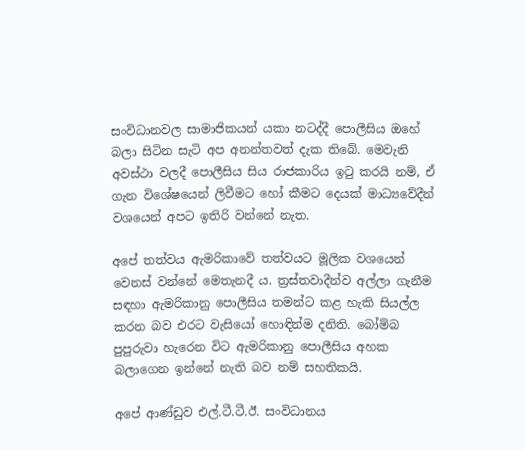සංවිධානවල සාමාජිකයන් යකා නටද්දී පොලීසිය ඔහේ බලා සිටින සැටි අප අනන්තවත් දැක තිබේ. මෙවැනි අවස්ථා වලදී පොලීසිය සිය රාජකාරිය ඉටු කරයි නම්, ඒ ගැන විශේෂයෙන් ලිවීමට හෝ කීමට දෙයක් මාධ්‍යවේදීන් වශයෙන් අපට ඉතිරි වන්නේ නැත.

අපේ තත්වය ඇමරිකාවේ තත්වයට මූලික වශයෙන් වෙනස් වන්නේ මෙතැනදී ය. ත්‍රස්තවාදීන්ව අල්ලා ගැනීම සඳහා ඇමරිකානු පොලීසිය තමන්ට කළ හැකි සියල්ල කරන බව එරට වැසියෝ හොඳින්ම දනිති. බෝම්බ පුපුරුවා හැරෙන විට ඇමරිකානු පොලීසිය අහක බලාගෙන ඉන්නේ නැති බව නම් සහතිකයි.

අපේ ආණ්ඩුව එල්.ටී.ටී.ඊ. සංවිධානය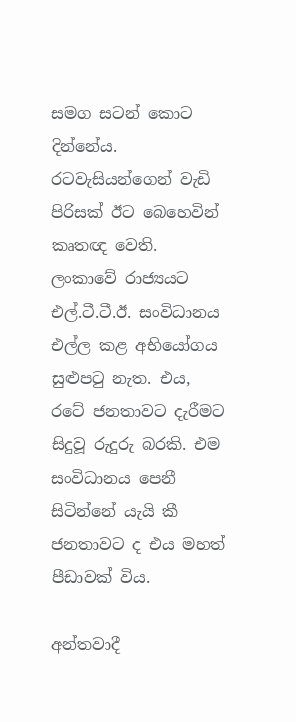සමග සටන් කොට දින්නේය. රටවැසියන්ගෙන් වැඩි පිරිසක් ඊට බෙහෙවින් කෘතඥ වෙති. ලංකාවේ රාජ්‍යයට එල්.ටී.ටී.ඊ. සංවිධානය එල්ල කළ අභියෝගය සුළුපටු නැත. එය, රටේ ජනතාවට දැරීමට සිදුවූ රුදුරු බරකි. එම සංවිධානය පෙනී සිටින්නේ යැයි කී ජනතාවට ද එය මහත් පීඩාවක් විය.

අන්තවාදී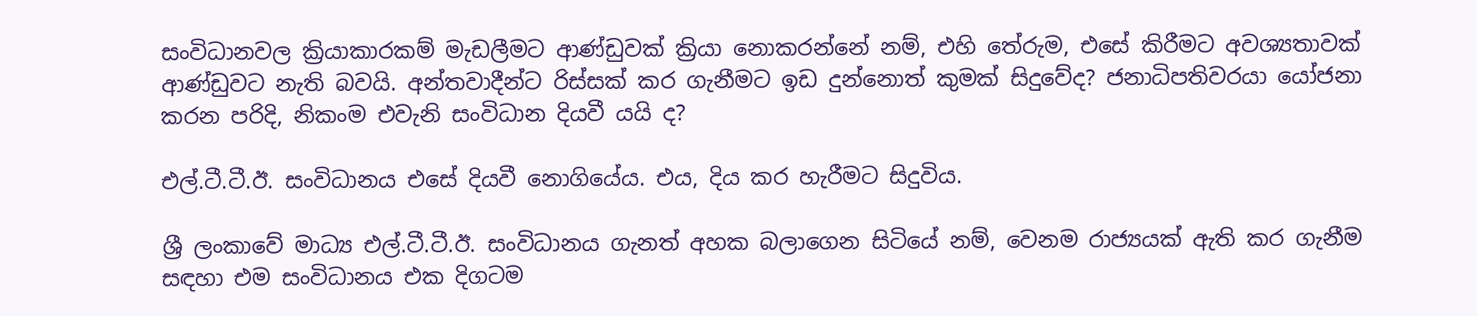සංවිධානවල ක්‍රියාකාරකම් මැඩලීමට ආණ්ඩුවක් ක්‍රියා නොකරන්නේ නම්, එහි තේරුම, එසේ කිරීමට අවශ්‍යතාවක් ආණ්ඩුවට නැති බවයි. අන්තවාදීන්ට රිස්සක් කර ගැනීමට ඉඩ දුන්නොත් කුමක් සිදුවේද? ජනාධිපතිවරයා යෝජනා කරන පරිදි, නිකංම එවැනි සංවිධාන දියවී යයි ද?

එල්.ටී.ටී.ඊ. සංවිධානය එසේ දියවී නොගියේය. එය, දිය කර හැරීමට සිදුවිය.

ශ්‍රී ලංකාවේ මාධ්‍ය එල්.ටී.ටී.ඊ. සංවිධානය ගැනත් අහක බලාගෙන සිටියේ නම්, වෙනම රාජ්‍යයක් ඇති කර ගැනීම සඳහා එම සංවිධානය එක දිගටම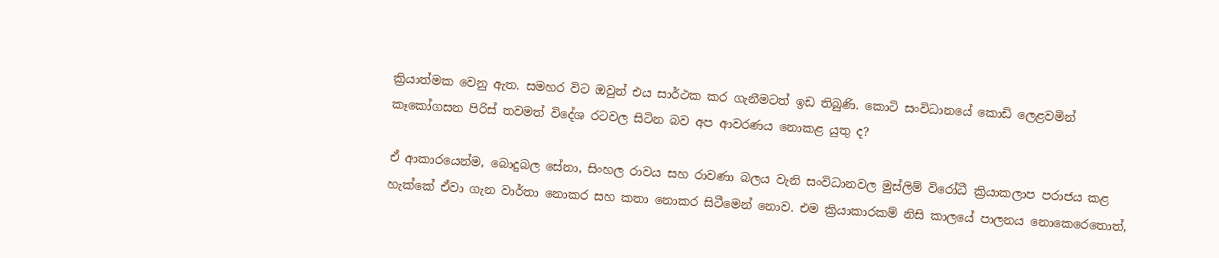ක්‍රියාත්මක වෙනු ඇත. සමහර විට ඔවුන් එය සාර්ථක කර ගැනීමටත් ඉඩ තිබුණි. කොටි සංවිධානයේ කොඩි ලෙළවමින් කෑකෝගසන පිරිස් තවමත් විදේශ රටවල සිටින බව අප ආවරණය නොකළ යුතු ද?

ඒ ආකාරයෙන්ම, බොදුබල සේනා, සිංහල රාවය සහ රාවණා බලය වැනි සංවිධානවල මුස්ලිම් විරෝධී ක්‍රියාකලාප පරාජය කළ හැක්කේ ඒවා ගැන වාර්තා නොකර සහ කතා නොකර සිටීමෙන් නොව. එම ක්‍රියාකාරකම් නිසි කාලයේ පාලනය නොකෙරෙතොත්,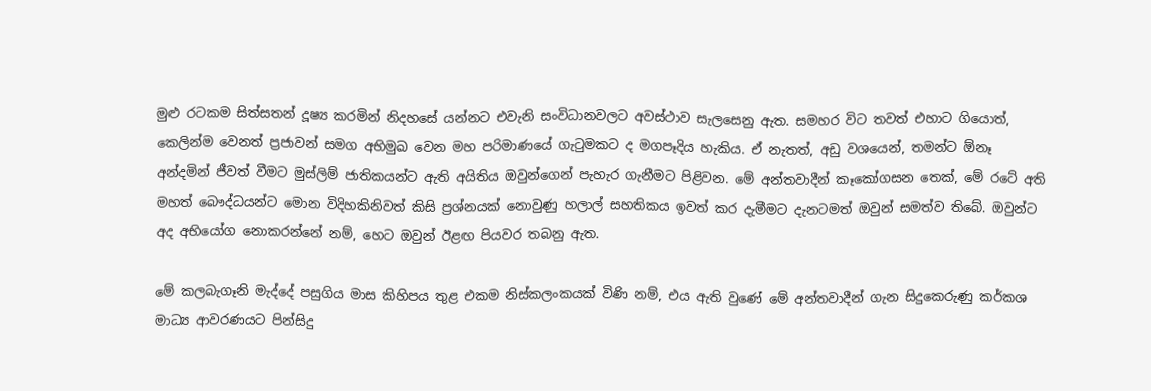මුළු රටකම සිත්සතන් දූෂ්‍ය කරමින් නිදහසේ යන්නට එවැනි සංවිධානවලට අවස්ථාව සැලසෙනු ඇත. සමහර විට තවත් එහාට ගියොත්, කෙලින්ම වෙනත් ප්‍රජාවන් සමග අභිමුඛ වෙන මහ පරිමාණයේ ගැටුමකට ද මගපෑදිය හැකිය. ඒ නැතත්, අඩු වශයෙන්, තමන්ට ඕනෑ අන්දමින් ජීවත් වීමට මුස්ලිම් ජාතිකයන්ට ඇති අයිතිය ඔවුන්ගෙන් පැහැර ගැනීමට පිළිවන. මේ අන්තවාදීන් කෑකෝගසන තෙක්, මේ රටේ අති මහත් බෞද්ධයන්ට මොන විදිහකිනිවත් කිසි ප්‍රශ්නයක් නොවුණු හලාල් සහතිකය ඉවත් කර දැමීමට දැනටමත් ඔවුන් සමත්ව තිබේ. ඔවුන්ට අද අභියෝග නොකරන්නේ නම්, හෙට ඔවුන් ඊළඟ පියවර තබනු ඇත.

මේ කලබැගෑනි මැද්දේ පසුගිය මාස කිහිපය තුළ එකම නිස්කලංකයක් විණි නම්, එය ඇති වුණේ මේ අන්තවාදීන් ගැන සිදුකෙරුණු කර්කශ මාධ්‍ය ආවරණයට පින්සිදු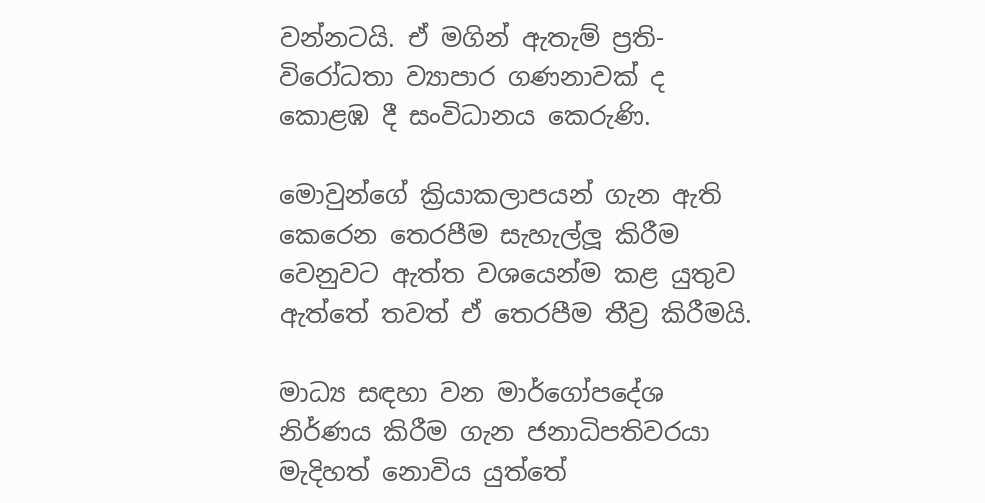වන්නටයි. ඒ මගින් ඇතැම් ප්‍රති-විරෝධතා ව්‍යාපාර ගණනාවක් ද කොළඹ දී සංවිධානය කෙරුණි.

මොවුන්ගේ ක්‍රියාකලාපයන් ගැන ඇති කෙරෙන තෙරපීම සැහැල්ලූ කිරීම වෙනුවට ඇත්ත වශයෙන්ම කළ යුතුව ඇත්තේ තවත් ඒ තෙරපීම තීව්‍ර කිරීමයි.

මාධ්‍ය සඳහා වන මාර්ගෝපදේශ නිර්ණය කිරීම ගැන ජනාධිපතිවරයා මැදිහත් නොවිය යුත්තේ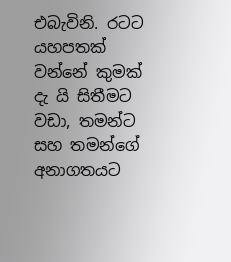එබැවිනි. රටට යහපතක් වන්නේ කුමක් දැ යි සිතීමට වඩා, තමන්ට සහ තමන්ගේ අනාගතයට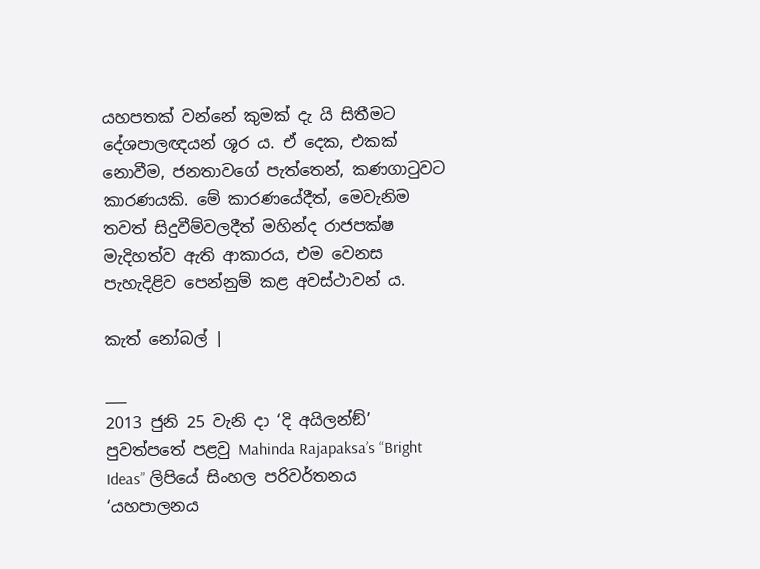යහපතක් වන්නේ කුමක් දැ යි සිතීමට දේශපාලඥයන් ශූර ය. ඒ දෙක, එකක් නොවීම, ජනතාවගේ පැත්තෙන්, කණගාටුවට කාරණයකි. මේ කාරණයේදීත්, මෙවැනිම තවත් සිදුවීම්වලදීත් මහින්ද රාජපක්ෂ මැදිහත්ව ඇති ආකාරය, එම වෙනස පැහැදිළිව පෙන්නුම් කළ අවස්ථාවන් ය.

කැත් නෝබල් |

___
2013 ජුනි 25 වැනි දා ‘දි අයිලන්ඞ්’ පුවත්පතේ පළවු Mahinda Rajapaksa’s “Bright Ideas” ලිපියේ සිංහල පරිවර්තනය
‘යහපාලනය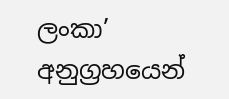ලංකා’ අනුග්‍රහයෙන්